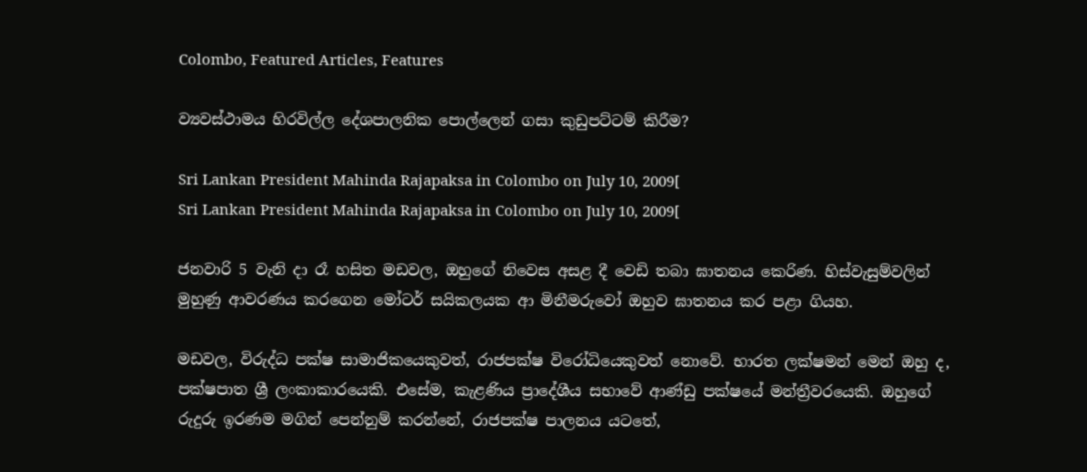Colombo, Featured Articles, Features

ව්‍යවස්ථාමය හිරවිල්ල දේශපාලනික පොල්ලෙන් ගසා කුඩුපට්ටම් කිරීම?

Sri Lankan President Mahinda Rajapaksa in Colombo on July 10, 2009[
Sri Lankan President Mahinda Rajapaksa in Colombo on July 10, 2009[

ජනවාරි 5 වැනි දා රෑ හසිත මඩවල, ඔහුගේ නිවෙස අසළ දී වෙඩි තබා ඝාතනය කෙරිණ. හිස්වැසුම්වලින් මුහුණු ආවරණය කරගෙන මෝටර් සයිකලයක ආ මිනීමරුවෝ ඔහුව ඝාතනය කර පළා ගියහ.

මඩවල, විරුද්ධ පක්ෂ සාමාජිකයෙකුවත්, රාජපක්ෂ විරෝධියෙකුවත් නොවේ. භාරත ලක්ෂමන් මෙන් ඔහු ද, පක්ෂපාත ශ්‍රී ලංකාකාරයෙකි. එසේම, කැළණිය ප්‍රාදේශීය සභාවේ ආණ්ඩු පක්ෂයේ මන්ත්‍රීවරයෙකි. ඔහුගේ රුදුරු ඉරණම මගින් පෙන්නුම් කරන්නේ, රාජපක්ෂ පාලනය යටතේ,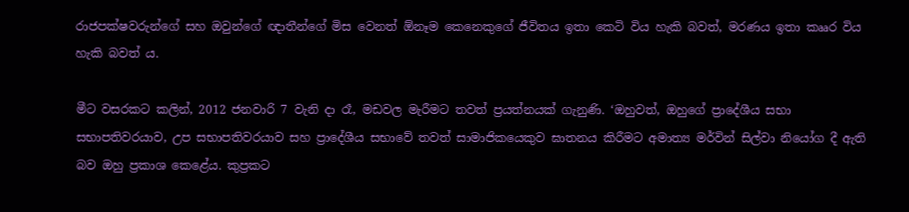රාජපක්ෂවරුන්ගේ සහ ඔවුන්ගේ ඥාතීන්ගේ මිස වෙනත් ඕනෑම කෙනෙකුගේ ජීවිතය ඉතා කෙටි විය හැකි බවත්, මරණය ඉතා කෲර විය හැකි බවත් ය.

මීට වසරකට කලින්, 2012 ජනවාරි 7 වැනි දා රෑ, මඩවල මැරීමට තවත් ප්‍රයත්නයක් ගැනුණි. ‘ඔහුවත්, ඔහුගේ ප්‍රාදේශීය සභා සභාපතිවරයාව, උප සභාපතිවරයාව සහ ප්‍රාදේශීය සභාවේ තවත් සාමාජිකයෙකුව ඝාතනය කිරීමට අමාත්‍ය මර්වින් සිල්වා නියෝග දී ඇති බව ඔහු ප්‍රකාශ කෙළේය. කුප්‍රකට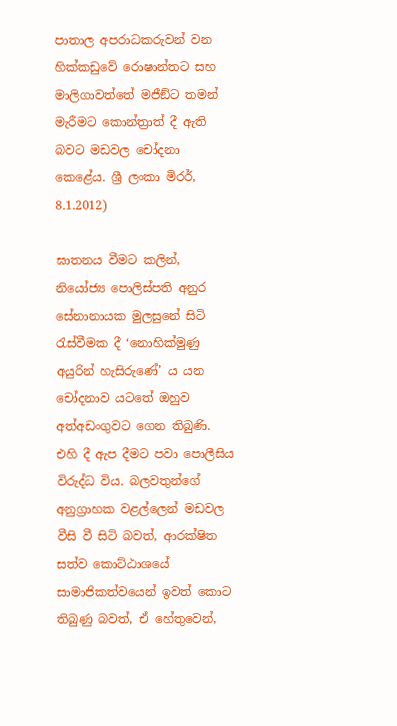පාතාල අපරාධකරුවන් වන හික්කඩුවේ රොෂාන්තට සහ මාලිගාවත්තේ මජීඞ්ට තමන් මැරීමට කොන්ත්‍රාත් දී ඇති බවට මඩවල චෝදනා කෙළේය. ශ්‍රී ලංකා මිරර්, 8.1.2012)

ඝාතනය වීමට කලින්, නියෝජ්‍ය පොලිස්පති අනුර සේනානායක මුලසුනේ සිටි රැස්වීමක දී ‘නොහික්මුණු අයුරින් හැසිරුණේ’ ය යන චෝදනාව යටතේ ඔහුව අත්අඩංගුවට ගෙන තිබුණි. එහි දී ඇප දීමට පවා පොලීසිය විරුද්ධ විය. බලවතුන්ගේ අනුග්‍රාහක වළල්ලෙන් මඩවල වීසි වී සිටි බවත්, ආරක්ෂිත සත්ව කොට්ඨාශයේ සාමාජිකත්වයෙන් ඉවත් කොට තිබුණු බවත්, ඒ හේතුවෙන්,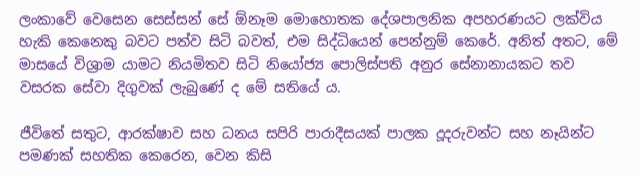ලංකාවේ වෙසෙන සෙස්සන් සේ ඕනෑම මොහොතක දේශපාලනික අපහරණයට ලක්විය හැකි කෙනෙකු බවට පත්ව සිටි බවත්, එම සිද්ධියෙන් පෙන්නුම් කෙරේ. අනිත් අතට, මේ මාසයේ විශ්‍රාම යාමට නියමිතව සිටි නියෝජ්‍ය පොලිස්පති අනුර සේනානායකට තව වසරක සේවා දිගුවක් ලැබුණේ ද මේ සතියේ ය.

ජීවිතේ සතුට, ආරක්ෂාව සහ ධනය සපිරි පාරාදීසයක් පාලක දූදරුවන්ට සහ නෑයින්ට පමණක් සහතික කෙරෙන, වෙන කිසි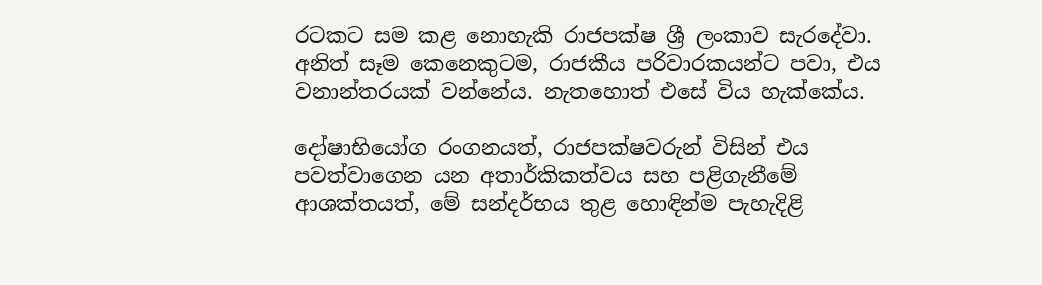රටකට සම කළ නොහැකි රාජපක්ෂ ශ්‍රී ලංකාව සැරදේවා. අනිත් සෑම කෙනෙකුටම, රාජකීය පරිවාරකයන්ට පවා, එය වනාන්තරයක් වන්නේය. නැතහොත් එසේ විය හැක්කේය.

දෝෂාභියෝග රංගනයත්, රාජපක්ෂවරුන් විසින් එය පවත්වාගෙන යන අතාර්කිකත්වය සහ පළිගැනීමේ ආශක්තයත්, මේ සන්දර්භය තුළ හොඳින්ම පැහැදිළි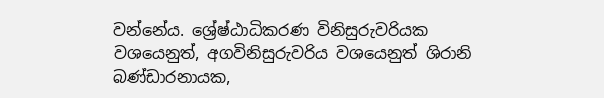වන්නේය. ශ්‍රේෂ්ඨාධිකරණ විනිසුරුවරියක වශයෙනුත්, අගවිනිසුරුවරිය වශයෙනුත් ශිරානි බණ්ඩාරනායක,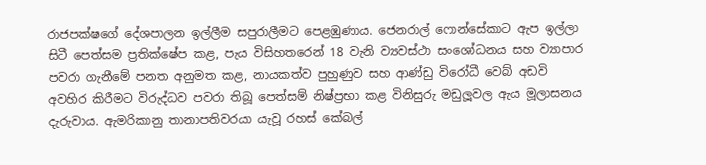රාජපක්ෂගේ දේශපාලන ඉල්ලීම සපුරාලීමට පෙළඹුණාය. ජෙනරාල් ෆොන්සේකාට ඇප ඉල්ලා සිටී පෙත්සම ප්‍රතික්ෂේප කළ, පැය විසිහතරෙන් 18 වැනි ව්‍යවස්ථා සංශෝධනය සහ ව්‍යාපාර පවරා ගැනීමේ පනත අනුමත කළ, නායකත්ව පුහුණුව සහ ආණ්ඩු විරෝධී වෙබ් අඩවි අවහිර කිරීමට විරුද්ධව පවරා තිබූ පෙත්සම් නිෂ්ප්‍රභා කළ විනිසුරු මඩුලූවල ඇය මූලාසනය දැරුවාය. ඇමරිකානු තානාපතිවරයා යැවූ රහස් කේබල්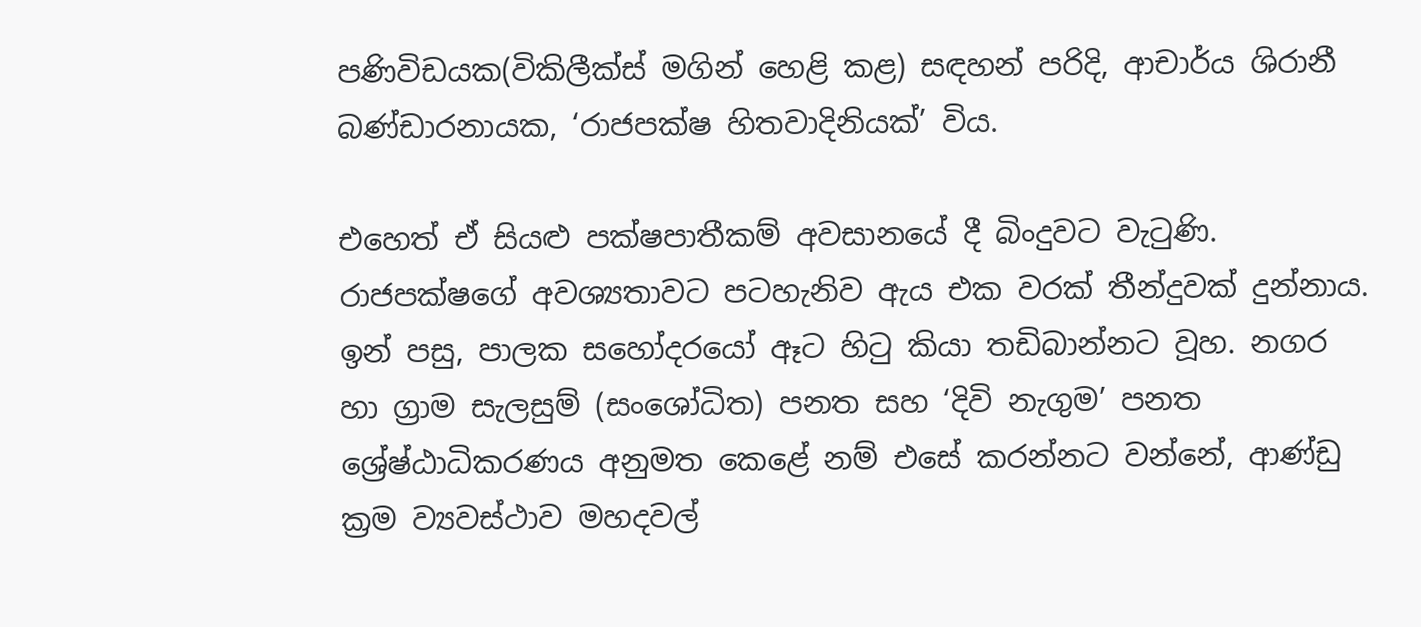පණිවිඩයක(විකිලීක්ස් මගින් හෙළි කළ) සඳහන් පරිදි, ආචාර්ය ශිරානී බණ්ඩාරනායක, ‘රාජපක්ෂ හිතවාදිනියක්’ විය.

එහෙත් ඒ සියළු පක්ෂපාතීකම් අවසානයේ දී බිංදුවට වැටුණි. රාජපක්ෂගේ අවශ්‍යතාවට පටහැනිව ඇය එක වරක් තීන්දුවක් දුන්නාය. ඉන් පසු, පාලක සහෝදරයෝ ඈට හිටු කියා තඩිබාන්නට වූහ. නගර හා ග්‍රාම සැලසුම් (සංශෝධිත) පනත සහ ‘දිවි නැගුම’ පනත ශ්‍රේෂ්ඨාධිකරණය අනුමත කෙළේ නම් එසේ කරන්නට වන්නේ, ආණ්ඩු ක්‍රම ව්‍යවස්ථාව මහදවල්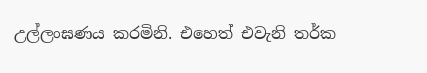උල්ලංඝණය කරමිනි. එහෙත් එවැනි තර්ක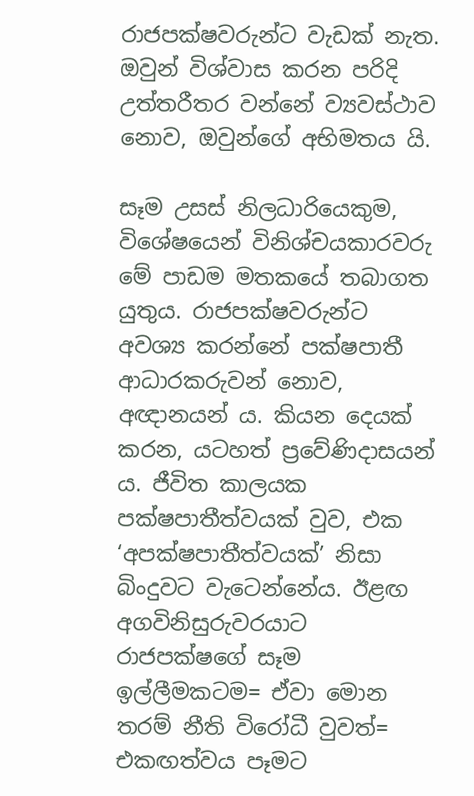රාජපක්ෂවරුන්ට වැඩක් නැත. ඔවුන් විශ්වාස කරන පරිදි උත්තරීතර වන්නේ ව්‍යවස්ථාව නොව, ඔවුන්ගේ අභිමතය යි.

සෑම උසස් නිලධාරියෙකුම, විශේෂයෙන් විනිශ්චයකාරවරු මේ පාඩම මතකයේ තබාගත යුතුය. රාජපක්ෂවරුන්ට අවශ්‍ය කරන්නේ පක්ෂපාතී ආධාරකරුවන් නොව, අඥානයන් ය. කියන දෙයක් කරන, යටහත් ප්‍රවේණිදාසයන් ය. ජීවිත කාලයක පක්ෂපාතීත්වයක් වුව, එක ‘අපක්ෂපාතීත්වයක්’ නිසා බිංදුවට වැටෙන්නේය. ඊළඟ අගවිනිසුරුවරයාට රාජපක්ෂගේ සෑම ඉල්ලීමකටම= ඒවා මොන තරම් නීති විරෝධී වුවත්= එකඟත්වය පෑමට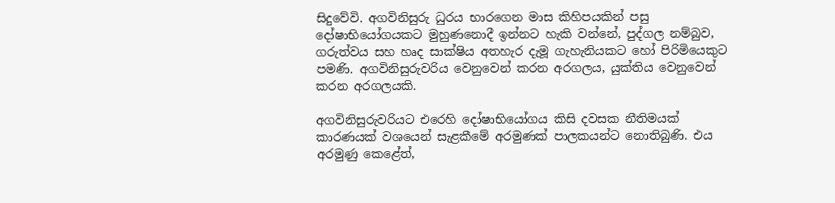සිදුවේවි. අගවිනිසුරු ධුරය භාරගෙන මාස කිහිපයකින් පසු දෝෂාභියෝගයකට මුහුණනොදී ඉන්නට හැකි වන්නේ, පුද්ගල නම්බුව, ගරුත්වය සහ හෘද සාක්ෂිය අතහැර දැමූ ගැහැනියකට හෝ පිරිමියෙකුට පමණි. අගවිනිසුරුවරිය වෙනුවෙන් කරන අරගලය, යුක්තිය වෙනුවෙන් කරන අරගලයකි.

අගවිනිසුරුවරියට එරෙහි දෝෂාභියෝගය කිසි දවසක නීතිමයක් කාරණයක් වශයෙන් සැළකීමේ අරමුණක් පාලකයන්ට නොතිබුණි. එය අරමුණු කෙළේත්,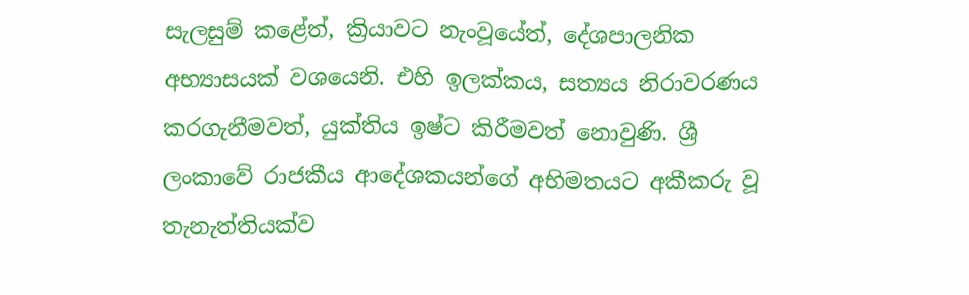සැලසුම් කළේත්, ක්‍රියාවට නැංවූයේත්, දේශපාලනික අභ්‍යාසයක් වශයෙනි. එහි ඉලක්කය, සත්‍යය නිරාවරණය කරගැනීමවත්, යුක්තිය ඉෂ්ට කිරීමවත් නොවුණි. ශ්‍රී ලංකාවේ රාජකීය ආදේශකයන්ගේ අභිමතයට අකීකරු වූ තැනැත්තියක්ව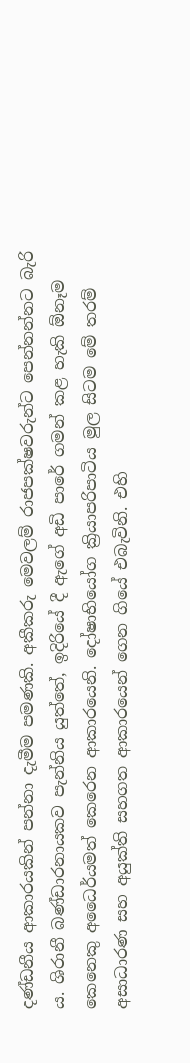දණ්ඩනීය ආකාරයකින් පන්නා දැමීම පමණකි. අකීකරු මෙවලම් රාජපක්ෂවරුන්ට පෙන්නන්නට බැරි ය. ශිරානී බණ්ඩාරනායකව පැන්නිය යුත්තේ, ඉදිරියේ දී ඇගේ අඩි පාරේ ගමන් කළ හැකි ඕනෑම කෙනෙකු අධෛර්යමත් කෙරෙන ආකාරයෙනි. දෝෂාභියෝග ක්‍රියාපරිපාටිය මුල සිටම මේ තරම් අසාධාරණ සහ අයුක්ති සහගත ආකාරයෙන් ගෙන ගියේ එබැවිනි. එහි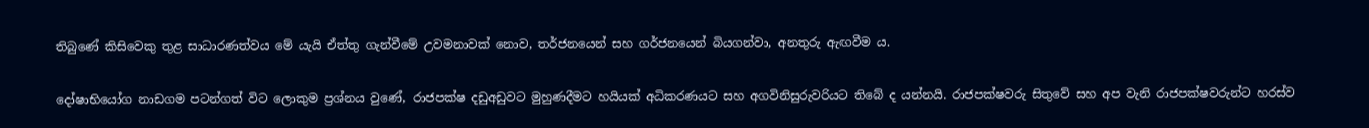තිබුණේ කිසිවෙකු තුළ සාධාරණත්වය මේ යැයි ඒත්තු ගැන්වීමේ උවමනාවක් නොව, තර්ජනයෙන් සහ ගර්ජනයෙන් බියගන්වා, අනතුරු ඇඟවීම ය.

දෝෂාභියෝග නාඩගම පටන්ගත් විට ලොකුම ප්‍රශ්නය වුණේ, රාජපක්ෂ දඩුඅඩුවට මුහුණදීමට හයියක් අධිකරණයට සහ අගවිනිසුරුවරියට තිබේ ද යන්නයි. රාජපක්ෂවරු සිතුවේ සහ අප වැනි රාජපක්ෂවරුන්ට හරස්ව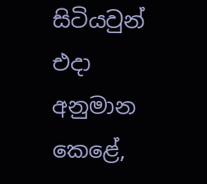සිටියවුන් එදා අනුමාන කෙළේ,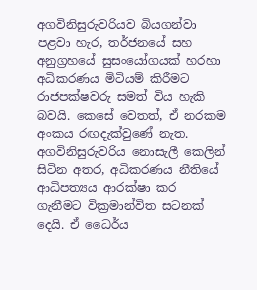අගවිනිසුරුවරියව බියගන්වා පළවා හැර, තර්ජනයේ සහ අනුග්‍රහයේ සුසංයෝගයක් හරහා අධිකරණය මිටියම් කිරීමට රාජපක්ෂවරු සමත් විය හැකි බවයි. කෙසේ වෙතත්, ඒ නරකම අංකය රඟදැක්වුණේ නැත. අගවිනිසුරුවරිය නොසැලී කෙලින් සිටින අතර, අධිකරණය නීතියේ ආධිපත්‍යය ආරක්ෂා කර ගැනීමට වික්‍රමාන්විත සටනක් දෙයි. ඒ ධෛර්ය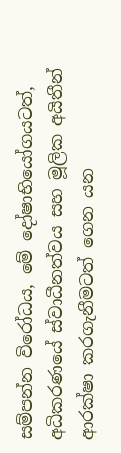සම්පන්න විරෝධය, මේ දෝෂාභියෝගයටත්, අධිකරණයේ ස්වාධීනත්වය සහ මූලික අයිතීන් ආරක්ෂා කරගැනීමටත් ගෙන යන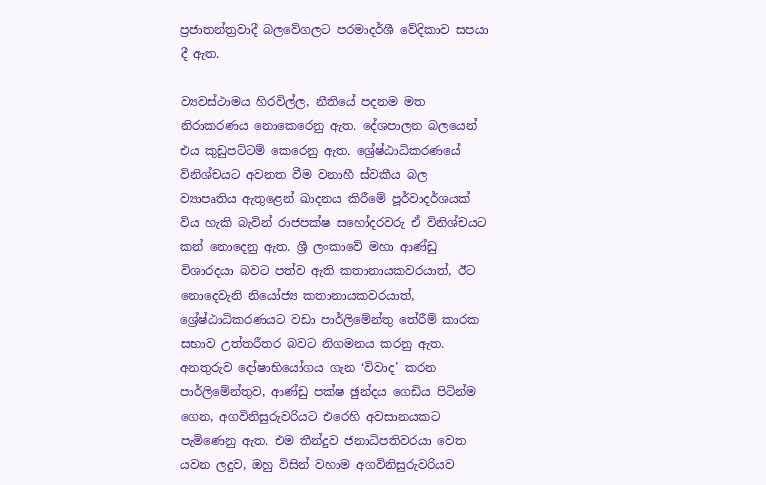ප්‍රජාතන්ත්‍රවාදී බලවේගලට පරමාදර්ශී වේදිකාව සපයා දී ඇත.

ව්‍යවස්ථාමය හිරවිල්ල, නීතියේ පදනම මත නිරාකරණය නොකෙරෙනු ඇත. දේශපාලන බලයෙන් එය කුඩුපට්ටම් කෙරෙනු ඇත. ශ්‍රේෂ්ඨාධිකරණයේ විනිශ්චයට අවනත වීම වනාහී ස්වකීය බල ව්‍යාපෘතිය ඇතුළෙන් ඛාදනය කිරීමේ පූර්වාදර්ශයක් විය හැකි බැවින් රාජපක්ෂ සහෝදරවරු ඒ විනිශ්චයට කන් නොදෙනු ඇත. ශ්‍රී ලංකාවේ මහා ආණ්ඩු විශාරදයා බවට පත්ව ඇති කතානායකවරයාත්, ඊට නොදෙවැනි නියෝජ්‍ය කතානායකවරයාත්, ශ්‍රේෂ්ඨාධිකරණයට වඩා පාර්ලිමේන්තු තේරීම් කාරක සභාව උත්තරීතර බවට නිගමනය කරනු ඇත. අනතුරුව දෝෂාභියෝගය ගැන ‘විවාද’ කරන පාර්ලිමේන්තුව, ආණ්ඩු පක්ෂ ඡුන්දය ගෙඩිය පිටින්ම ගෙන, අගවිනිසුරුවරියට එරෙහි අවසානයකට පැමිණෙනු ඇත. එම තීන්දුව ජනාධිපතිවරයා වෙත යවන ලදුව, ඔහු විසින් වහාම අගවිනිසුරුවරියව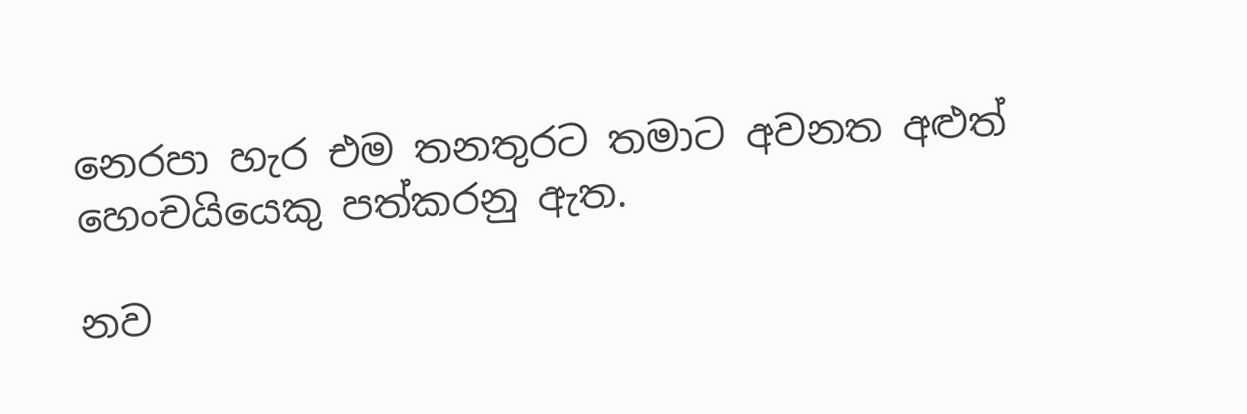නෙරපා හැර එම තනතුරට තමාට අවනත අළුත් හෙංචයියෙකු පත්කරනු ඇත.

නව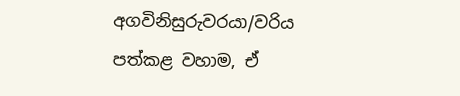අගවිනිසුරුවරයා/වරිය පත්කළ වහාම, ඒ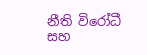නීති විරෝධී සහ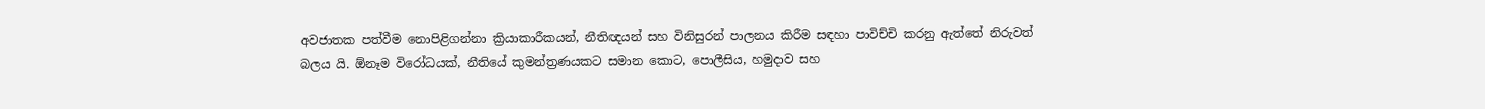අවජාතක පත්වීම නොපිළිගන්නා ක්‍රියාකාරීකයන්, නීතිඥයන් සහ විනිසුරන් පාලනය කිරීම සඳහා පාවිච්චි කරනු ඇත්තේ නිරුවත් බලය යි. ඕනෑම විරෝධයක්, නීතියේ කුමන්ත්‍රණයකට සමාන කොට, පොලීසිය, හමුදාව සහ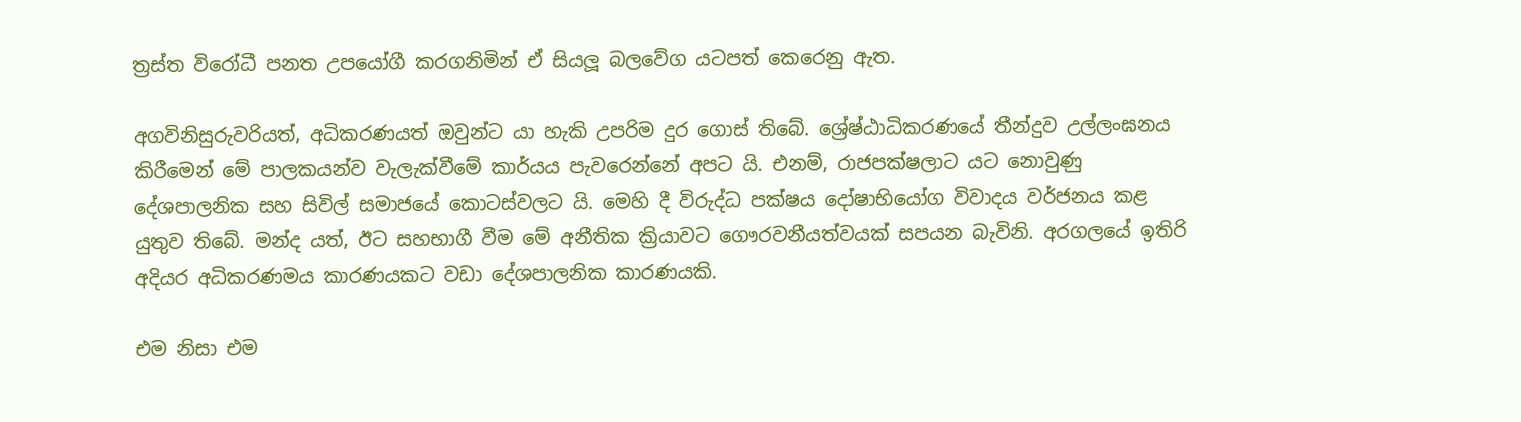ත්‍රස්ත විරෝධී පනත උපයෝගී කරගනිමින් ඒ සියලූ බලවේග යටපත් කෙරෙනු ඇත.

අගවිනිසුරුවරියත්, අධිකරණයත් ඔවුන්ට යා හැකි උපරිම දුර ගොස් තිබේ. ශ්‍රේෂ්ඨාධිකරණයේ තීන්දුව උල්ලංඝනය කිරීමෙන් මේ පාලකයන්ව වැලැක්වීමේ කාර්යය පැවරෙන්නේ අපට යි. එනම්, රාජපක්ෂලාට යට නොවුණු දේශපාලනික සහ සිවිල් සමාජයේ කොටස්වලට යි. මෙහි දී විරුද්ධ පක්ෂය දෝෂාභියෝග විවාදය වර්ජනය කළ යුතුව තිබේ. මන්ද යත්, ඊට සහභාගී වීම මේ අනීතික ක්‍රියාවට ගෞරවනීයත්වයක් සපයන බැවිනි. අරගලයේ ඉතිරි අදියර අධිකරණමය කාරණයකට වඩා දේශපාලනික කාරණයකි.

එම නිසා එම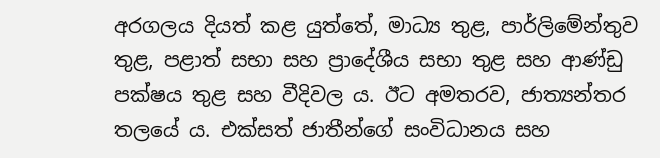අරගලය දියත් කළ යුත්තේ, මාධ්‍ය තුළ, පාර්ලිමේන්තුව තුළ, පළාත් සභා සහ ප්‍රාදේශීය සභා තුළ සහ ආණ්ඩු පක්ෂය තුළ සහ වීදිවල ය. ඊට අමතරව, ජාත්‍යන්තර තලයේ ය. එක්සත් ජාතීන්ගේ සංවිධානය සහ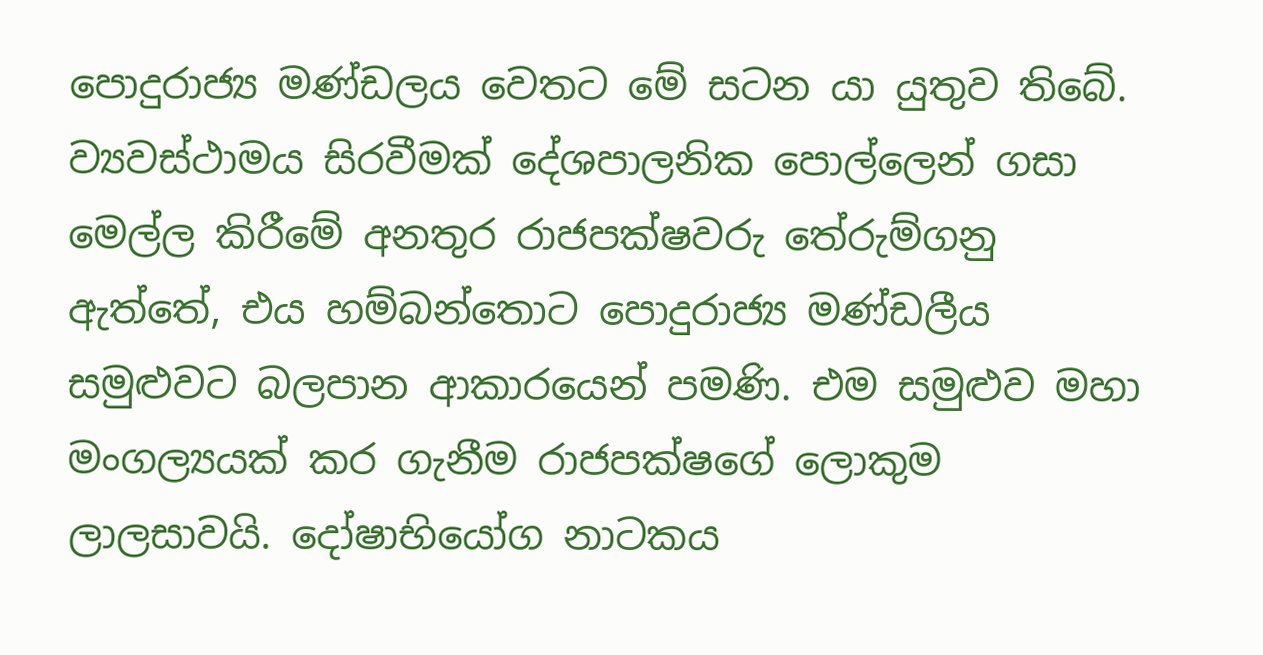පොදුරාජ්‍ය මණ්ඩලය වෙතට මේ සටන යා යුතුව තිබේ. ව්‍යවස්ථාමය සිරවීමක් දේශපාලනික පොල්ලෙන් ගසා මෙල්ල කිරීමේ අනතුර රාජපක්ෂවරු තේරුම්ගනු ඇත්තේ, එය හම්බන්තොට පොදුරාජ්‍ය මණ්ඩලීය සමුළුවට බලපාන ආකාරයෙන් පමණි. එම සමුළුව මහා මංගල්‍යයක් කර ගැනීම රාජපක්ෂගේ ලොකුම ලාලසාවයි. දෝෂාභියෝග නාටකය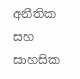අනීතික සහ සාහසික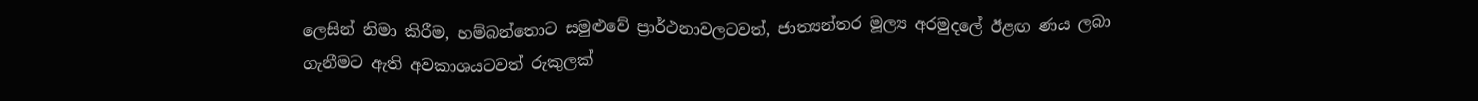ලෙසින් නිමා කිරීම, හම්බන්තොට සමුළුවේ ප්‍රාර්ථනාවලටවත්, ජාත්‍යන්තර මූල්‍ය අරමුදලේ ඊළඟ ණය ලබා ගැනීමට ඇති අවකාශයටවත් රුකුලක්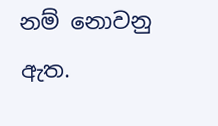නම් නොවනු ඇත.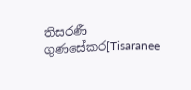තිසරණී ගුණසේකර[Tisaranee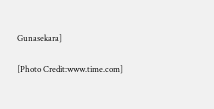Gunasekara]

[Photo Credit:www.time.com]